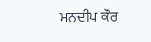ਮਨਦੀਪ ਕੌਰ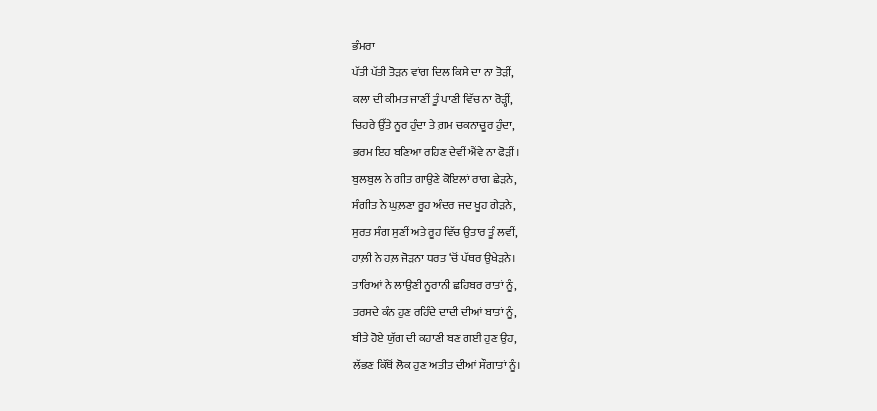ਭੰਮਰਾ
ਪੱਤੀ ਪੱਤੀ ਤੋੜਨ ਵਾਂਗ ਦਿਲ ਕਿਸੇ ਦਾ ਨਾ ਤੋੜੀਂ,
ਕਲਾ ਦੀ ਕੀਮਤ ਜਾਣੀਂ ਤੂੰ ਪਾਣੀ ਵਿੱਚ ਨਾ ਰੋੜ੍ਹੀਂ,
ਚਿਹਰੇ ਉੱਤੇ ਨੂਰ ਹੁੰਦਾ ਤੇ ਗ਼ਮ ਚਕਨਾਚੂਰ ਹੁੰਦਾ,
ਭਰਮ ਇਹ ਬਣਿਆ ਰਹਿਣ ਦੇਵੀਂ ਐਂਵੇ ਨਾ ਫੋੜੀਂ।
ਬੁਲਬੁਲ ਨੇ ਗੀਤ ਗਾਉਣੇ ਕੋਇਲਾਂ ਰਾਗ ਛੇੜਨੇ,
ਸੰਗੀਤ ਨੇ ਘੁਲ਼ਣਾ ਰੂਹ ਅੰਦਰ ਜਦ ਖੂਹ ਗੇੜਨੇ,
ਸੁਰਤ ਸੰਗ ਸੁਣੀਂ ਅਤੇ ਰੂਹ ਵਿੱਚ ਉਤਾਰ ਤੂੰ ਲਵੀਂ,
ਹਾਲ਼ੀ ਨੇ ਹਲ਼ ਜੋੜਨਾ ਧਰਤ ‘ਚੋਂ ਪੱਥਰ ਉਖੇੜਨੇ।
ਤਾਰਿਆਂ ਨੇ ਲਾਉਣੀ ਨੂਰਾਨੀ ਛਹਿਬਰ ਰਾਤਾਂ ਨੂੰ,
ਤਰਸਦੇ ਕੰਨ ਹੁਣ ਰਹਿੰਦੇ ਦਾਦੀ ਦੀਆਂ ਬਾਤਾਂ ਨੂੰ,
ਬੀਤੇ ਹੋਏ ਯੁੱਗ ਦੀ ਕਹਾਣੀ ਬਣ ਗਈ ਹੁਣ ਉਹ,
ਲੱਭਣ ਕਿੱਥੋਂ ਲੋਕ ਹੁਣ ਅਤੀਤ ਦੀਆਂ ਸੌਗਾਤਾਂ ਨੂੰ।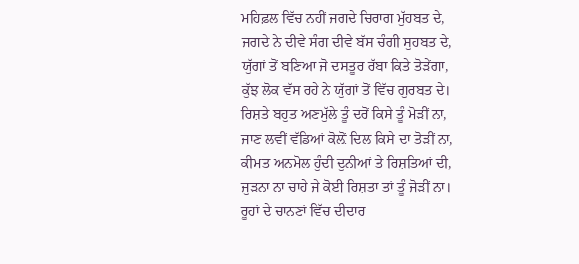ਮਹਿਫ਼ਲ ਵਿੱਚ ਨਹੀਂ ਜਗਦੇ ਚਿਰਾਗ ਮੁੱਹਬਤ ਦੇ,
ਜਗਦੇ ਨੇ ਦੀਵੇ ਸੰਗ ਦੀਵੇ ਬੱਸ ਚੰਗੀ ਸੁਹਬਤ ਦੇ,
ਯੁੱਗਾਂ ਤੋਂ ਬਣਿਆ ਜੋ ਦਸਤੂਰ ਰੱਬਾ ਕਿਤੇ ਤੋੜੇਂਗਾ,
ਕੁੱਝ ਲੋਕ ਵੱਸ ਰਹੇ ਨੇ ਯੁੱਗਾਂ ਤੋਂ ਵਿੱਚ ਗੁਰਬਤ ਦੇ।
ਰਿਸ਼ਤੇ ਬਹੁਤ ਅਣਮੁੱਲੇ ਤੂੰ ਦਰੋਂ ਕਿਸੇ ਤੂੰ ਮੋੜੀਂ ਨਾ,
ਜਾਣ ਲਵੀਂ ਵੱਡਿਆਂ ਕੋਲ਼ੋਂ ਦਿਲ ਕਿਸੇ ਦਾ ਤੋੜੀਂ ਨਾ,
ਕੀਮਤ ਅਨਮੋਲ ਹੁੰਦੀ ਦੁਨੀਆਂ ਤੇ ਰਿਸ਼ਤਿਆਂ ਦੀ,
ਜੁੜਨਾ ਨਾ ਚਾਹੇ ਜੇ ਕੋਈ ਰਿਸ਼ਤਾ ਤਾਂ ਤੂੰ ਜੋੜੀਂ ਨਾ।
ਰੂਹਾਂ ਦੇ ਚਾਨਣਾਂ ਵਿੱਚ ਦੀਦਾਰ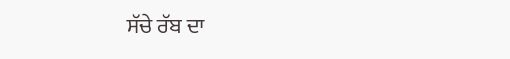ਸੱਚੇ ਰੱਬ ਦਾ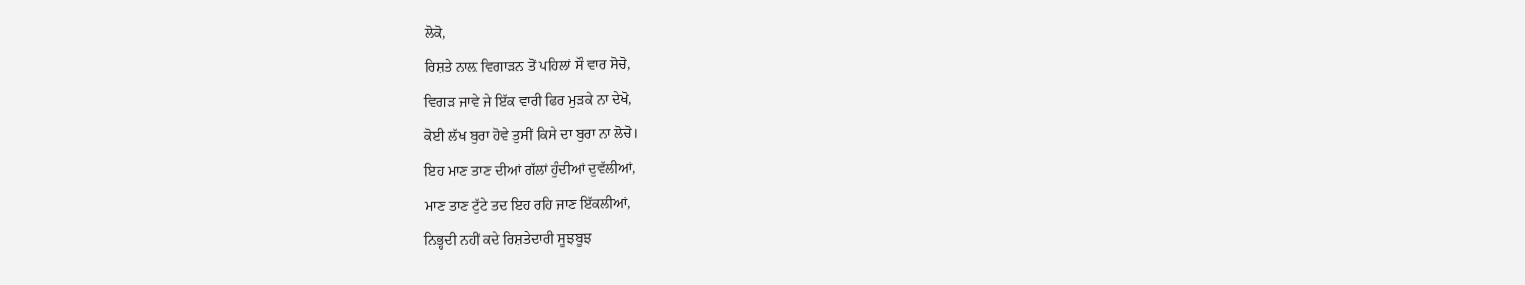ਲੋਕੋ,
ਰਿਸ਼ਤੇ ਨਾਲ਼ ਵਿਗਾੜਨ ਤੋਂ ਪਹਿਲਾਂ ਸੌ ਵਾਰ ਸੋਚੋ,
ਵਿਗੜ ਜਾਵੇ ਜੇ ਇੱਕ ਵਾਰੀ ਫਿਰ ਮੁੜਕੇ ਨਾ ਦੇਖੋ,
ਕੋਈ ਲੱਖ ਬੁਰਾ ਹੋਵੇ ਤੁਸੀਂ ਕਿਸੇ ਦਾ ਬੁਰਾ ਨਾ ਲੋਚੋ।
ਇਹ ਮਾਣ ਤਾਣ ਦੀਆਂ ਗੱਲਾਂ ਹੁੰਦੀਆਂ ਦੁਵੱਲੀਆਂ,
ਮਾਣ ਤਾਣ ਟੁੱਟੇ ਤਦ ਇਹ ਰਹਿ ਜਾਣ ਇੱਕਲੀਆਂ,
ਨਿਭ੍ਹਦੀ ਨਹੀਂ ਕਦੇ ਰਿਸ਼ਤੇਦਾਰੀ ਸੂਝਬੂਝ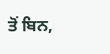ਤੋਂ ਬਿਨ,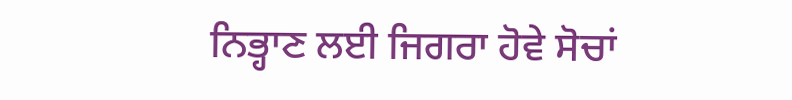ਨਿਭ੍ਹਾਣ ਲਈ ਜਿਗਰਾ ਹੋਵੇ ਸੋਚਾਂ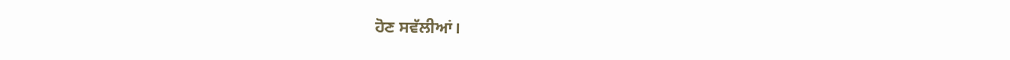ਹੋਣ ਸਵੱਲੀਆਂ।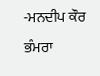-ਮਨਦੀਪ ਕੌਰ ਭੰਮਰਾ